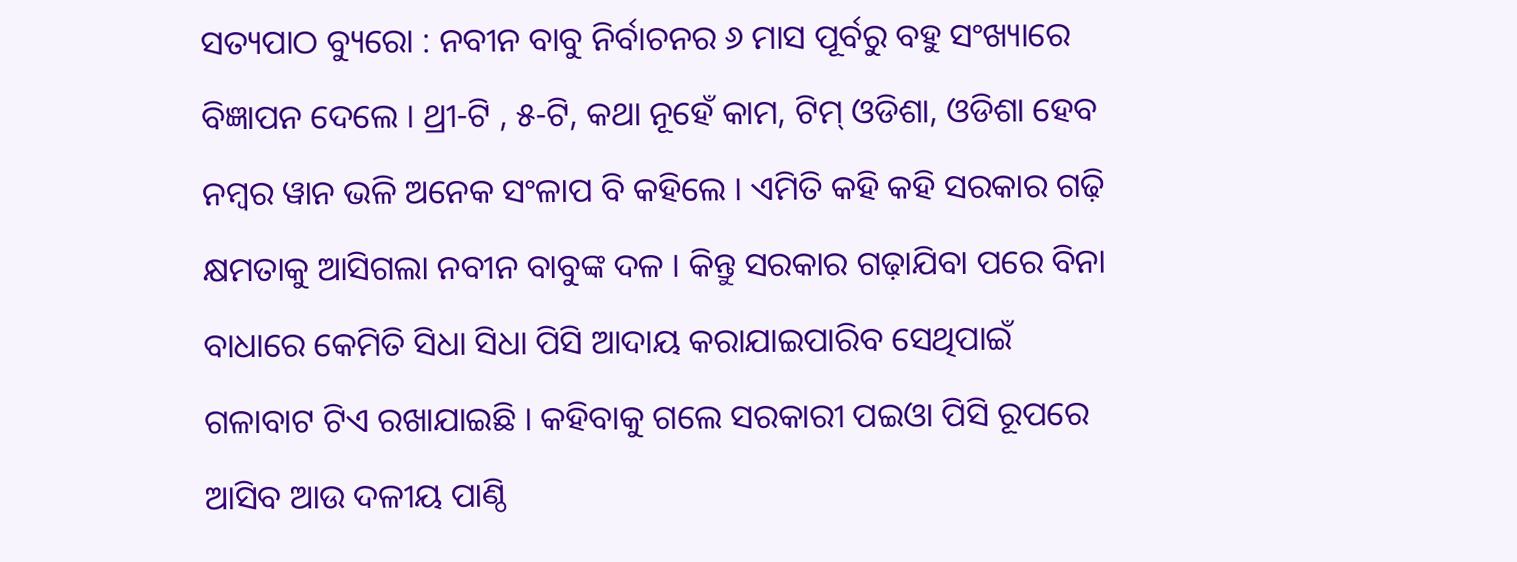ସତ୍ୟପାଠ ବ୍ୟୁରୋ : ନବୀନ ବାବୁ ନିର୍ବାଚନର ୬ ମାସ ପୂର୍ବରୁ ବହୁ ସଂଖ୍ୟାରେ ବିଜ୍ଞାପନ ଦେଲେ । ଥ୍ରୀ-ଟି , ୫-ଟି, କଥା ନୂହେଁ କାମ, ଟିମ୍ ଓଡିଶା, ଓଡିଶା ହେବ ନମ୍ବର ୱାନ ଭଳି ଅନେକ ସଂଳାପ ବି କହିଲେ । ଏମିତି କହି କହି ସରକାର ଗଢ଼ି କ୍ଷମତାକୁ ଆସିଗଲା ନବୀନ ବାବୁଙ୍କ ଦଳ । କିନ୍ତୁ ସରକାର ଗଢ଼ାଯିବା ପରେ ବିନା ବାଧାରେ କେମିତି ସିଧା ସିଧା ପିସି ଆଦାୟ କରାଯାଇପାରିବ ସେଥିପାଇଁ ଗଳାବାଟ ଟିଏ ରଖାଯାଇଛି । କହିବାକୁ ଗଲେ ସରକାରୀ ପଇଓା ପିସି ରୂପରେ ଆସିବ ଆଉ ଦଳୀୟ ପାଣ୍ଠି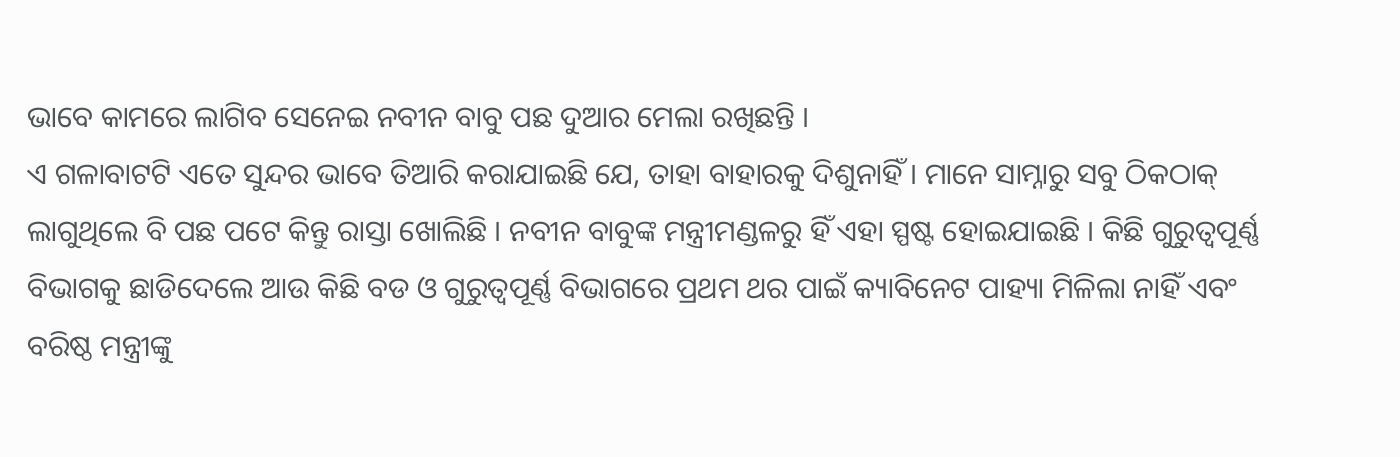ଭାବେ କାମରେ ଲାଗିବ ସେନେଇ ନବୀନ ବାବୁ ପଛ ଦୁଆର ମେଲା ରଖିଛନ୍ତି ।
ଏ ଗଳାବାଟଟି ଏତେ ସୁନ୍ଦର ଭାବେ ତିଆରି କରାଯାଇଛି ଯେ, ତାହା ବାହାରକୁ ଦିଶୁନାହିଁ । ମାନେ ସାମ୍ନାରୁ ସବୁ ଠିକଠାକ୍ ଲାଗୁଥିଲେ ବି ପଛ ପଟେ କିନ୍ତୁ ରାସ୍ତା ଖୋଲିଛି । ନବୀନ ବାବୁଙ୍କ ମନ୍ତ୍ରୀମଣ୍ଡଳରୁ ହିଁ ଏହା ସ୍ପଷ୍ଟ ହୋଇଯାଇଛି । କିଛି ଗୁରୁତ୍ୱପୂର୍ଣ୍ଣ ବିଭାଗକୁ ଛାଡିଦେଲେ ଆଉ କିଛି ବଡ ଓ ଗୁରୁତ୍ୱପୂର୍ଣ୍ଣ ବିଭାଗରେ ପ୍ରଥମ ଥର ପାଇଁ କ୍ୟାବିନେଟ ପାହ୍ୟା ମିଳିଲା ନାହିଁ ଏବଂ ବରିଷ୍ଠ ମନ୍ତ୍ରୀଙ୍କୁ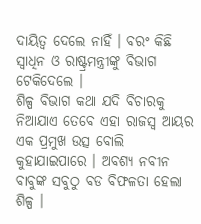ଦାୟିତ୍ୱ ଦେଲେ ନାହିଁ । ବରଂ କିଛି ସ୍ୱାଧିନ ଓ ରାଷ୍ଟ୍ରମନ୍ତ୍ରୀଙ୍କୁ ବିଭାଗ ଟେକିଦେଲେ ।
ଶିଳ୍ପ ବିଭାଗ କଥା ଯଦି ବିଚାରକୁ ନିଆଯାଏ ତେବେ ଏହା ରାଜସ୍ୱ ଆୟର ଏକ ପ୍ରମୁଖ ଉତ୍ସ ବୋଲି କୁହାଯାଇପାରେ । ଅବଶ୍ୟ ନବୀନ ବାବୁଙ୍କ ସବୁଠୁ ବଡ ବିଫଳତା ହେଲା ଶିଳ୍ପ ।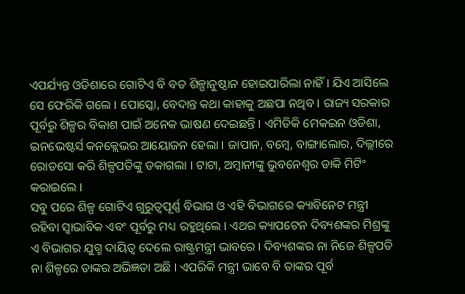ଏପର୍ଯ୍ୟନ୍ତ ଓଡିଶାରେ ଗୋଟିଏ ବି ବଡ ଶିଳ୍ପାନୁଷ୍ଠାନ ହୋଇପାରିଲା ନାହିଁ । ଯିଏ ଆସିଲେ ସେ ଫେରିକି ଗଲେ । ପୋସ୍କୋ, ବେଦାନ୍ତ କଥା କାହାକୁ ଅଛପା ନଥିବ । ରାଜ୍ୟ ସରକାର ପୂର୍ବରୁ ଶିଳ୍ପର ବିକାଶ ପାଇଁ ଅନେକ ଭାଷଣ ଦେଇଛନ୍ତି । ଏମିତିକି ମେକଇନ ଓଡିଶା, ଇନଭେଷ୍ଟର୍ସ କନକ୍ଲେଭର ଆୟୋଜନ ହେଲା । ଜାପାନ, ବମ୍ବେ, ବାଙ୍ଗାଲୋର, ଦିଲ୍ଲୀରେ ରୋଡସୋ କରି ଶିଳ୍ପପତିଙ୍କୁ ଡକାଗଲା । ଟାଟା, ଅମ୍ବାନୀଙ୍କୁ ଭୁବନେଶ୍ୱର ଡାକି ମିଟିଂ କରାଇଲେ ।
ସବୁ ପରେ ଶିଳ୍ପ ଗୋଟିଏ ଗୁରୁତ୍ୱପୂର୍ଣ୍ଣ ବିଭାଗ ଓ ଏହି ବିଭାଗରେ କ୍ୟାବିନେଟ ମନ୍ତ୍ରୀ ରହିବା ସ୍ୱାଭାବିକ ଏବଂ ପୂର୍ବରୁ ମଧ୍ୟ ରହୁଥିଲେ । ଏଥର କ୍ୟାପଟେନ ଦିବ୍ୟଶଙ୍କର ମିଶ୍ରଙ୍କୁ ଏ ବିଭାଗର ଯୁଗ୍ମ ଦାୟିତ୍ୱ ଦେଲେ ରାଷ୍ଟ୍ରମନ୍ତ୍ରୀ ଭାବରେ । ଦିବ୍ୟଶଙ୍କର ନା ନିଜେ ଶିଳ୍ପପତି ନା ଶିଳ୍ପରେ ତାଙ୍କର ଅଭିଜ୍ଞତା ଅଛି । ଏପରିକି ମନ୍ତ୍ରୀ ଭାବେ ବି ତାଙ୍କର ପୂର୍ବ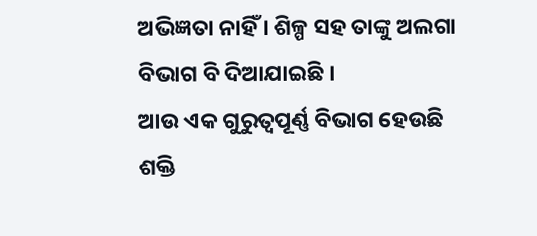ଅଭିଜ୍ଞତା ନାହିଁ । ଶିଳ୍ପ ସହ ତାଙ୍କୁ ଅଲଗା ବିଭାଗ ବି ଦିଆଯାଇଛି ।
ଆଉ ଏକ ଗୁରୁତ୍ୱପୂର୍ଣ୍ଣ ବିଭାଗ ହେଉଛି ଶକ୍ତି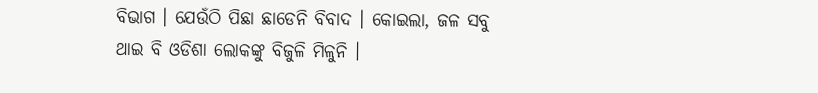ବିଭାଗ । ଯେଉଁଠି ପିଛା ଛାଡେନି ବିବାଦ । କୋଇଲା, ଜଳ ସବୁ ଥାଇ ବି ଓଡିଶା ଲୋକଙ୍କୁ ବିଜୁଳି ମିଳୁନି ।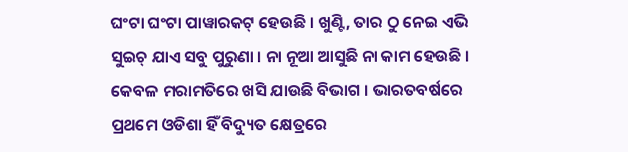ଘଂଟା ଘଂଟା ପାୱାରକଟ୍ ହେଉଛି । ଖୁଣ୍ଟି, ତାର ଠୁ ନେଇ ଏଭି ସୁଇଚ୍ ଯାଏ ସବୁ ପୁରୁଣା । ନା ନୂଆ ଆସୁଛି ନା କାମ ହେଉଛି । କେବଳ ମରାମତିରେ ଖସି ଯାଉଛି ବିଭାଗ । ଭାରତବର୍ଷରେ ପ୍ରଥମେ ଓଡିଶା ହିଁ ବିଦ୍ୟୁତ କ୍ଷେତ୍ରରେ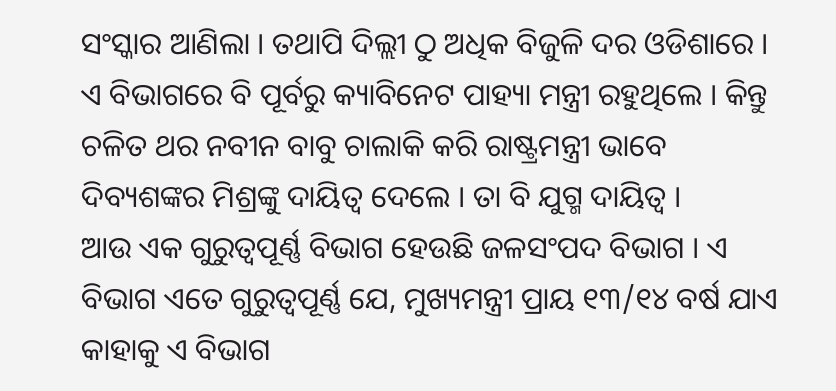ସଂସ୍କାର ଆଣିଲା । ତଥାପି ଦିଲ୍ଲୀ ଠୁ ଅଧିକ ବିଜୁଳି ଦର ଓଡିଶାରେ । ଏ ବିଭାଗରେ ବି ପୂର୍ବରୁ କ୍ୟାବିନେଟ ପାହ୍ୟା ମନ୍ତ୍ରୀ ରହୁଥିଲେ । କିନ୍ତୁ ଚଳିତ ଥର ନବୀନ ବାବୁ ଚାଲାକି କରି ରାଷ୍ଟ୍ରମନ୍ତ୍ରୀ ଭାବେ ଦିବ୍ୟଶଙ୍କର ମିଶ୍ରଙ୍କୁ ଦାୟିତ୍ୱ ଦେଲେ । ତା ବି ଯୁଗ୍ମ ଦାୟିତ୍ୱ ।
ଆଉ ଏକ ଗୁରୁତ୍ୱପୂର୍ଣ୍ଣ ବିଭାଗ ହେଉଛି ଜଳସଂପଦ ବିଭାଗ । ଏ ବିଭାଗ ଏତେ ଗୁରୁତ୍ୱପୂର୍ଣ୍ଣ ଯେ, ମୁଖ୍ୟମନ୍ତ୍ରୀ ପ୍ରାୟ ୧୩/୧୪ ବର୍ଷ ଯାଏ କାହାକୁ ଏ ବିଭାଗ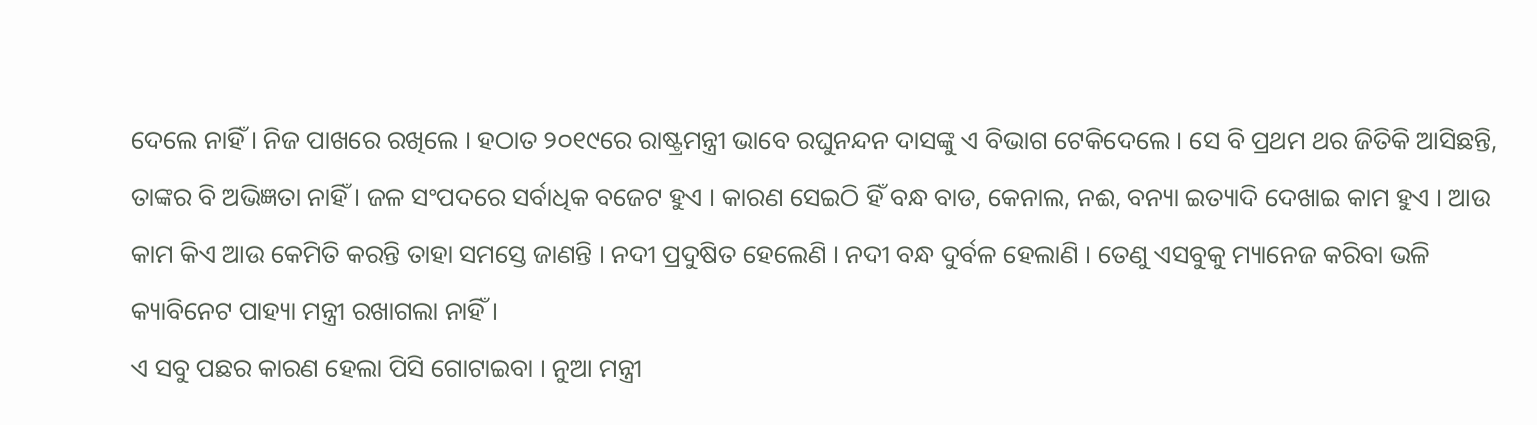ଦେଲେ ନାହିଁ । ନିଜ ପାଖରେ ରଖିଲେ । ହଠାତ ୨୦୧୯ରେ ରାଷ୍ଟ୍ରମନ୍ତ୍ରୀ ଭାବେ ରଘୁନନ୍ଦନ ଦାସଙ୍କୁ ଏ ବିଭାଗ ଟେକିଦେଲେ । ସେ ବି ପ୍ରଥମ ଥର ଜିତିକି ଆସିଛନ୍ତି, ତାଙ୍କର ବି ଅଭିଜ୍ଞତା ନାହିଁ । ଜଳ ସଂପଦରେ ସର୍ବାଧିକ ବଜେଟ ହୁଏ । କାରଣ ସେଇଠି ହିଁ ବନ୍ଧ ବାଡ, କେନାଲ, ନଈ, ବନ୍ୟା ଇତ୍ୟାଦି ଦେଖାଇ କାମ ହୁଏ । ଆଉ କାମ କିଏ ଆଉ କେମିତି କରନ୍ତି ତାହା ସମସ୍ତେ ଜାଣନ୍ତି । ନଦୀ ପ୍ରଦୁଷିତ ହେଲେଣି । ନଦୀ ବନ୍ଧ ଦୁର୍ବଳ ହେଲାଣି । ତେଣୁ ଏସବୁକୁ ମ୍ୟାନେଜ କରିବା ଭଳି କ୍ୟାବିନେଟ ପାହ୍ୟା ମନ୍ତ୍ରୀ ରଖାଗଲା ନାହିଁ ।
ଏ ସବୁ ପଛର କାରଣ ହେଲା ପିସି ଗୋଟାଇବା । ନୁଆ ମନ୍ତ୍ରୀ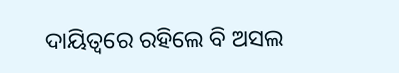ଦାୟିତ୍ୱରେ ରହିଲେ ବି ଅସଲ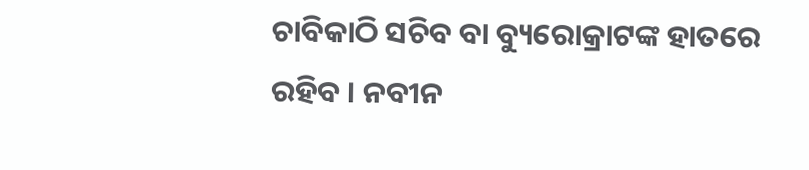ଚାବିକାଠି ସଚିବ ବା ବ୍ୟୁରୋକ୍ରାଟଙ୍କ ହାତରେ ରହିବ । ନବୀନ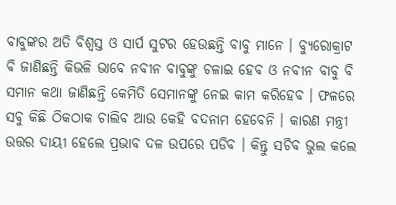ବାବୁଙ୍କର ଅତି ବିଶ୍ୱସ୍ତ ଓ ସାର୍ପ ସୁଟର ହେଉଛନ୍ତି ବାବୁ ମାନେ । ବ୍ୟୁରୋକ୍ରାଟ ବି ଜାଣିଛନ୍ତି କିଭଳି ଭାବେ ନବୀନ ବାବୁଙ୍କୁ ଚଳାଇ ହେବ ଓ ନବୀନ ବାବୁ ବି ସମାନ କଥା ଜାଣିଛନ୍ତି କେମିତି ସେମାନଙ୍କୁ ନେଇ କାମ କରିହେବ । ଫଳରେ ସବୁ କିଛି ଠିକଠାକ ଚାଲିବ ଆଉ କେହି ବଦନାମ ହେବେନି । କାରଣ ମନ୍ତ୍ରୀ ଉତ୍ତର ଦାୟୀ ହେଲେ ପ୍ରଭାବ ଦଳ ଉପରେ ପଡିବ । କିନ୍ତୁ ସଚିବ ଭୁଲ କଲେ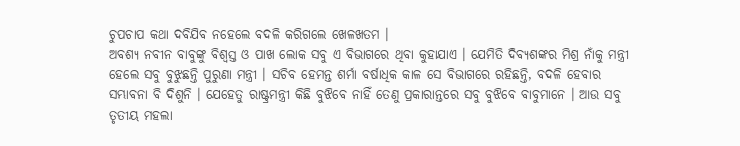ଚୁପଚାପ କଥା ଦବିଯିବ ନହେଲେ ବଦଳି କରିଗଲେ ଖେଳଖତମ ।
ଅବଶ୍ୟ ନବୀନ ବାବୁଙ୍କୁ ବିଶ୍ୱସ୍ତ ଓ ପାଖ ଲୋକ ସବୁ ଏ ବିଭାଗରେ ଥିବା କୁହାଯାଏ । ଯେମିତି ଦିବ୍ୟଶଙ୍କର ମିଶ୍ର ନାଁକୁ ମନ୍ତ୍ରୀ ହେଲେ ସବୁ ବୁଝୁଛନ୍ତି ପୁରୁଣା ମନ୍ତ୍ରୀ । ସଚିବ ହେମନ୍ତ ଶର୍ମା ବର୍ଷାଧିକ କାଳ ସେ ବିଭାଗରେ ରହିଛନ୍ତି, ବଦଳି ହେବାର ସମ୍ଭାବନା ବି ଦିଶୁନି । ଯେହେତୁ ରାଷ୍ଟ୍ରମନ୍ତ୍ରୀ କିଛି ବୁଝିବେ ନାହିଁ ତେଣୁ ପ୍ରକାରାନ୍ତରେ ସବୁ ବୁଝିବେ ବାବୁମାନେ । ଆଉ ସବୁ ତୃତୀୟ ମହଲା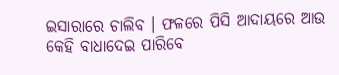ଇସାରାରେ ଚାଲିବ । ଫଳରେ ପିସି ଆଦାୟରେ ଆଉ କେହି ବାଧାଦେଇ ପାରିବେ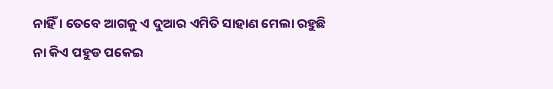ନାହିଁ । ତେବେ ଆଗକୁ ଏ ଦୁଆର ଏମିତି ସାହାଣ ମେଲା ରହୁଛି ନା କିଏ ପହୁଡ ପକେଇ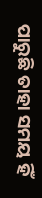ପାରୁଛି ତାହା ସମୟ ହିଁ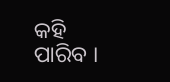କହି ପାରିବ ।